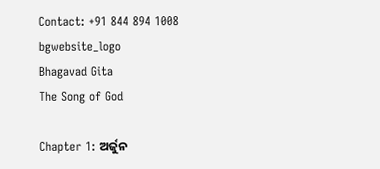Contact: +91 844 894 1008
bgwebsite_logo
Bhagavad Gita
The Song of God

Chapter 1: ଅର୍ଜୁନ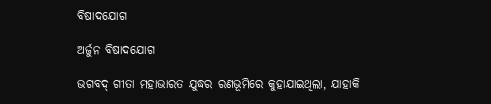ବିଷାଦଯୋଗ

ଅର୍ଜୁନ ବିଷାଦଯୋଗ

ଭଗବଦ୍ ଗୀତା ମହାଭାରତ ଯୁଦ୍ଧର ରଣଭୂମିରେ କୁହାଯାଇଥିଲା, ଯାହାକି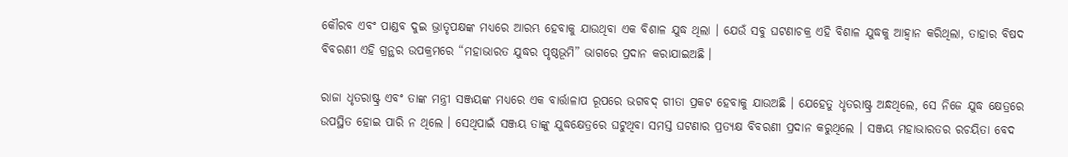କୌରବ ଏବଂ ପାଣ୍ଡବ ଦୁଇ ଭ୍ରାତୃପକ୍ଷଙ୍କ ମଧ୍ୟରେ ଆରମ୍ଭ ହେବାକୁ ଯାଉଥିବା ଏକ ବିଶାଳ ଯୁଦ୍ଧ ଥିଲା । ଯେଉଁ ସବୁ ଘଟଣାଚକ୍ର ଏହି ବିଶାଳ ଯୁଦ୍ଧକୁ ଆହ୍ୱାନ କରିଥିଲା, ତାହାର ବିଷଦ ବିବରଣୀ ଏହି ଗ୍ରନ୍ଥର ଉପକ୍ରମରେ “ମହାଭାରତ ଯୁଦ୍ଧର ପୃଷ୍ଠଭୂମି” ଭାଗରେ ପ୍ରଦାନ କରାଯାଇଅଛି ।

ରାଜା ଧୃତରାଷ୍ଟ୍ର ଏବଂ ତାଙ୍କ ମନ୍ତ୍ରୀ ସଞ୍ଜୟଙ୍କ ମଧ୍ୟରେ ଏକ ବାର୍ତ୍ତାଳାପ ରୂପରେ ଭଗବଦ୍ ଗୀତା ପ୍ରକଟ ହେବାକୁ ଯାଉଅଛି । ଯେହେତୁ ଧୃତରାଷ୍ଟ୍ର ଅନ୍ଧଥିଲେ, ସେ ନିଜେ ଯୁଦ୍ଧ କ୍ଷେତ୍ରରେ ଉପସ୍ଥିତ ହୋଇ ପାରି ନ ଥିଲେ । ସେଥିପାଇଁ ସଞ୍ଜୟ ତାଙ୍କୁ ଯୁଦ୍ଧକ୍ଷେତ୍ରରେ ଘଟୁଥିବା ସମସ୍ତ ଘଟଣାର ପ୍ରତ୍ୟକ୍ଷ ବିବରଣୀ ପ୍ରଦାନ କରୁଥିଲେ । ସଞ୍ଜୟ ମହାଭାରତର ରଚୟିତା ବେଦ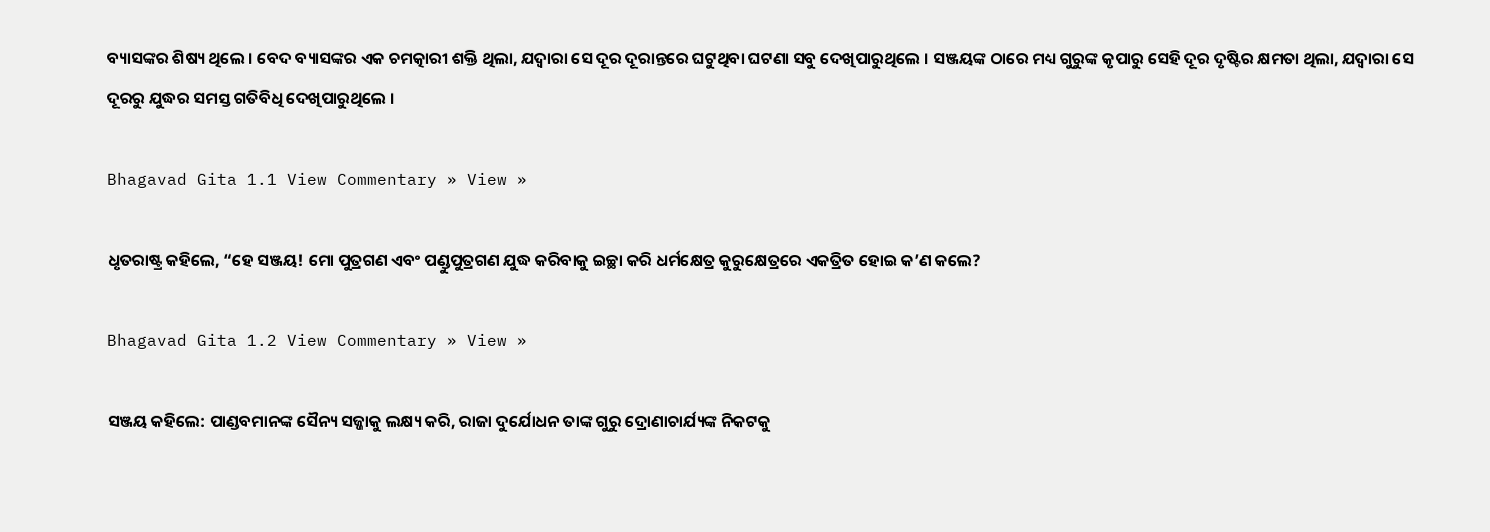ବ୍ୟାସଙ୍କର ଶିଷ୍ୟ ଥିଲେ । ବେଦ ବ୍ୟାସଙ୍କର ଏକ ଚମତ୍କାରୀ ଶକ୍ତି ଥିଲା, ଯଦ୍ୱାରା ସେ ଦୂର ଦୂରାନ୍ତରେ ଘଟୁଥିବା ଘଟଣା ସବୁ ଦେଖିପାରୁଥିଲେ । ସଞ୍ଜୟଙ୍କ ଠାରେ ମଧ୍ୟ ଗୁରୁଙ୍କ କୃପାରୁ ସେହି ଦୂର ଦୃଷ୍ଟିର କ୍ଷମତା ଥିଲା, ଯଦ୍ୱାରା ସେ ଦୂରରୁ ଯୁଦ୍ଧର ସମସ୍ତ ଗତିବିଧି ଦେଖିପାରୁଥିଲେ ।

Bhagavad Gita 1.1 View Commentary » View »

ଧୃତରାଷ୍ଟ୍ର କହିଲେ, “ହେ ସଞ୍ଜୟ! ମୋ ପୁତ୍ରଗଣ ଏବଂ ପଣ୍ଡୁପୁତ୍ରଗଣ ଯୁଦ୍ଧ କରିବାକୁ ଇଚ୍ଛା କରି ଧର୍ମକ୍ଷେତ୍ର କୁରୁକ୍ଷେତ୍ରରେ ଏକତ୍ରିତ ହୋଇ କ’ଣ କଲେ?

Bhagavad Gita 1.2 View Commentary » View »

ସଞ୍ଜୟ କହିଲେ: ପାଣ୍ଡବମାନଙ୍କ ସୈନ୍ୟ ସଜ୍ଜାକୁ ଲକ୍ଷ୍ୟ କରି, ରାଜା ଦୁର୍ଯୋଧନ ତାଙ୍କ ଗୁରୁ ଦ୍ରୋଣାଚାର୍ଯ୍ୟଙ୍କ ନିକଟକୁ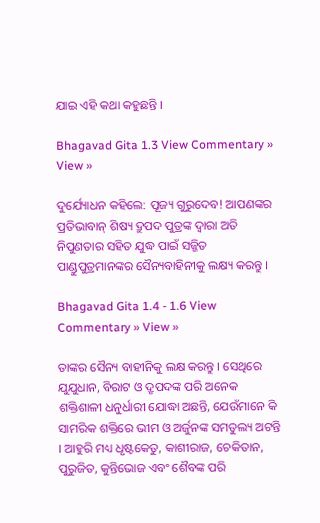ଯାଇ ଏହି କଥା କହୁଛନ୍ତି ।

Bhagavad Gita 1.3 View Commentary » View »

ଦୁର୍ଯ୍ୟୋଧନ କହିଲେ: ପୂଜ୍ୟ ଗୁରୁଦେବ! ଆପଣଙ୍କର ପ୍ରତିଭାବାନ୍ ଶିଷ୍ୟ ଦ୍ରୁପଦ ପୁତ୍ରଙ୍କ ଦ୍ୱାରା ଅତି ନିପୁଣତାର ସହିତ ଯୁଦ୍ଧ ପାଇଁ ସଜ୍ଜିତ ପାଣ୍ଡୁପୁତ୍ରମାନଙ୍କର ସୈନ୍ୟବାହିନୀକୁ ଲକ୍ଷ୍ୟ କରନ୍ତୁ ।

Bhagavad Gita 1.4 - 1.6 View Commentary » View »

ତାଙ୍କର ସୈନ୍ୟ ବାହୀନିକୁ ଲକ୍ଷ କରନ୍ତୁ । ସେଥିରେ ଯୁଯୁଧାନ, ବିରାଟ ଓ ଦ୍ରୃପଦଙ୍କ ପରି ଅନେକ ଶକ୍ତିଶାଳୀ ଧନୁର୍ଧାରୀ ଯୋଦ୍ଧା ଅଛନ୍ତି, ଯେଉଁମାନେ କି ସାମରିକ ଶକ୍ତିରେ ଭୀମ ଓ ଅର୍ଜୁନଙ୍କ ସମତୁଲ୍ୟ ଅଟନ୍ତି । ଆହୁରି ମଧ୍ୟ ଧୃଷ୍ଟକେତୁ, କାଶୀରାଜ, ଚେକିତାନ, ପୁରୁଜିତ, କୁନ୍ତିଭୋଜ ଏବଂ ଶୈବଙ୍କ ପରି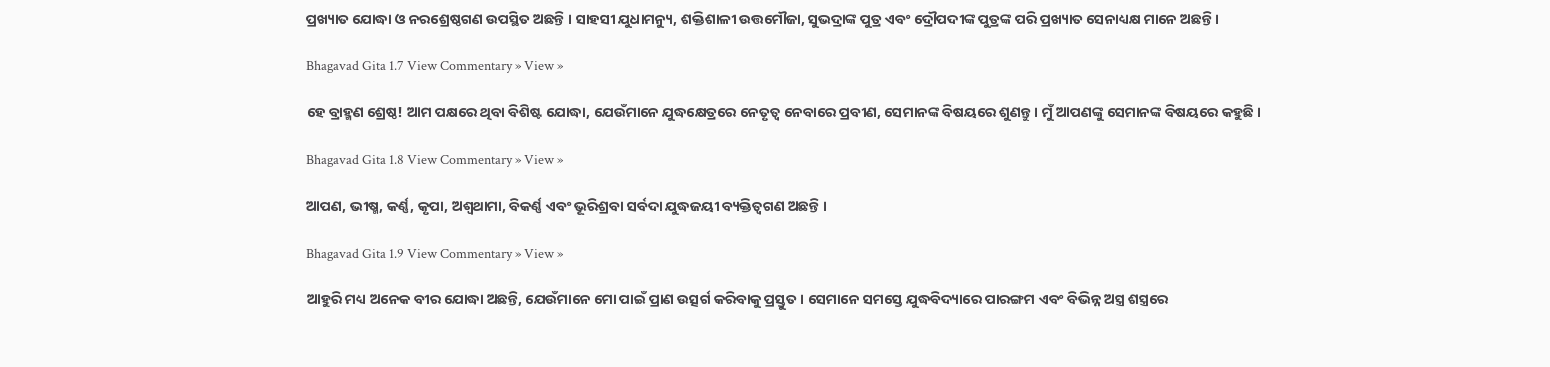ପ୍ରଖ୍ୟାତ ଯୋଦ୍ଧା ଓ ନରଶ୍ରେଷ୍ଠଗଣ ଉପସ୍ଥିତ ଅଛନ୍ତି । ସାହସୀ ଯୁଧାମନ୍ୟୁ, ଶକ୍ତିଶାଳୀ ଉତ୍ତମୌଜା, ସୁଭଦ୍ରାଙ୍କ ପୁତ୍ର ଏବଂ ଦ୍ରୌପଦୀଙ୍କ ପୁତ୍ରଙ୍କ ପରି ପ୍ରଖ୍ୟାତ ସେନାଧ୍ୟକ୍ଷ ମାନେ ଅଛନ୍ତି ।

Bhagavad Gita 1.7 View Commentary » View »

ହେ ବ୍ରାହ୍ମଣ ଶ୍ରେଷ୍ଠ! ଆମ ପକ୍ଷରେ ଥିବା ବିଶିଷ୍ଟ ଯୋଦ୍ଧା, ଯେଉଁମାନେ ଯୁଦ୍ଧକ୍ଷେତ୍ରରେ ନେତୃତ୍ୱ ନେବାରେ ପ୍ରବୀଣ, ସେମାନଙ୍କ ବିଷୟରେ ଶୁଣନ୍ତୁ । ମୁଁ ଆପଣଙ୍କୁ ସେମାନଙ୍କ ବିଷୟରେ କହୁଛି ।

Bhagavad Gita 1.8 View Commentary » View »

ଆପଣ, ଭୀଷ୍ମ, କର୍ଣ୍ଣ, କୃପା, ଅଶ୍ୱଥାମା, ବିକର୍ଣ୍ଣ ଏବଂ ଭୂରିଶ୍ରବା ସର୍ବଦା ଯୁଦ୍ଧଜୟୀ ବ୍ୟକ୍ତିତ୍ୱଗଣ ଅଛନ୍ତି ।

Bhagavad Gita 1.9 View Commentary » View »

ଆହୁରି ମଧ୍ୟ ଅନେକ ବୀର ଯୋଦ୍ଧା ଅଛନ୍ତି, ଯେଉଁମାନେ ମୋ ପାଇଁ ପ୍ରାଣ ଉତ୍ସର୍ଗ କରିବାକୁ ପ୍ରସ୍ତୁତ । ସେମାନେ ସମସ୍ତେ ଯୁଦ୍ଧବିଦ୍ୟାରେ ପାରଙ୍ଗମ ଏବଂ ବିଭିନ୍ନ ଅସ୍ତ୍ର ଶସ୍ତ୍ରରେ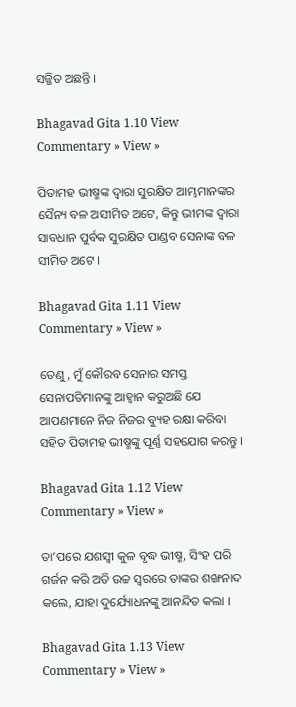ସଜ୍ଜିତ ଅଛନ୍ତି ।

Bhagavad Gita 1.10 View Commentary » View »

ପିତାମହ ଭୀଷ୍ମଙ୍କ ଦ୍ୱାରା ସୁରକ୍ଷିତ ଆମ୍ଭମାନଙ୍କର ସୈନ୍ୟ ବଳ ଅସୀମିତ ଅଟେ, କିନ୍ତୁ ଭୀମଙ୍କ ଦ୍ୱାରା ସାବଧାନ ପୁର୍ବକ ସୁରକ୍ଷିତ ପାଣ୍ଡବ ସେନାଙ୍କ ବଳ ସୀମିତ ଅଟେ ।

Bhagavad Gita 1.11 View Commentary » View »

ତେଣୁ, ମୁଁ କୌରବ ସେନାର ସମସ୍ତ ସେନାପତିମାନଙ୍କୁ ଆହ୍ୱାନ କରୁଅଛି ଯେ ଆପଣମାନେ ନିଜ ନିଜର ବ୍ୟୁହ ରକ୍ଷା କରିବା ସହିତ ପିତାମହ ଭୀଷ୍ମଙ୍କୁ ପୂର୍ଣ୍ଣ ସହଯୋଗ କରନ୍ତୁ ।

Bhagavad Gita 1.12 View Commentary » View »

ତା’ପରେ ଯଶସ୍ୱୀ କୁଳ ବୃଦ୍ଧ ଭୀଷ୍ମ, ସିଂହ ପରି ଗର୍ଜନ କରି ଅତି ଉଚ୍ଚ ସ୍ୱରରେ ତାଙ୍କର ଶଙ୍ଖନାଦ କଲେ, ଯାହା ଦୁର୍ଯ୍ୟୋଧନଙ୍କୁ ଆନନ୍ଦିତ କଲା ।

Bhagavad Gita 1.13 View Commentary » View »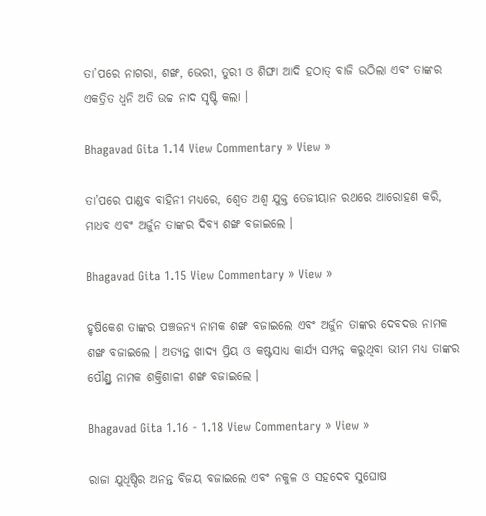ତା’ପରେ ନାଗରା, ଶଙ୍ଖ, ଭେରୀ, ତୁରୀ ଓ ଶିଙ୍ଘା ଆଦି ହଠାତ୍ ବାଜି ଉଠିଲା ଏବଂ ତାଙ୍କର ଏକତ୍ରିତ ଧ୍ୱନି ଅତି ଉଚ୍ଚ ନାଦ ସୃଷ୍ଟି କଲା ।

Bhagavad Gita 1.14 View Commentary » View »

ତା’ପରେ ପାଣ୍ଡବ ବାହିନୀ ମଧ୍ୟରେ, ଶ୍ୱେତ ଅଶ୍ୱ ଯୁକ୍ତ ତେଜୀୟାନ ରଥରେ ଆରୋହଣ କରି, ମାଧବ ଏବଂ ଅର୍ଜୁନ ତାଙ୍କର ଦିବ୍ୟ ଶଙ୍ଖ ବଜାଇଲେ ।

Bhagavad Gita 1.15 View Commentary » View »

ହୃଷିକେଶ ତାଙ୍କର ପଞ୍ଚଜନ୍ୟ ନାମକ ଶଙ୍ଖ ବଜାଇଲେ ଏବଂ ଅର୍ଜୁନ ତାଙ୍କର ଦେବଦତ୍ତ ନାମକ ଶଙ୍ଖ ବଜାଇଲେ । ଅତ୍ୟନ୍ତ ଖାଦ୍ୟ ପ୍ରିୟ ଓ କଷ୍ଟସାଧ୍ୟ କାର୍ଯ୍ୟ ସମ୍ପନ୍ନ କରୁଥିବା ଭୀମ ମଧ୍ୟ ତାଙ୍କର ପୌଣ୍ଡ୍ର ନାମକ ଶକ୍ତିଶାଳୀ ଶଙ୍ଖ ବଜାଇଲେ ।

Bhagavad Gita 1.16 - 1.18 View Commentary » View »

ରାଜା ଯୁଧିଷ୍ଠିର ଅନନ୍ତ ବିଜୟ ବଜାଇଲେ ଏବଂ ନକୁଳ ଓ ସହଦେବ ସୁଘୋଷ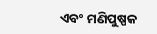ଏବଂ ମଣିପୁଷ୍ପକ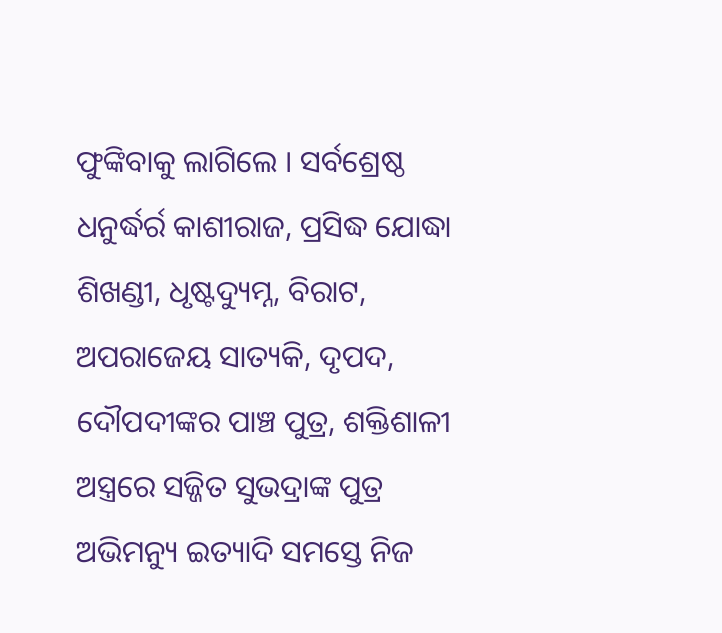ଫୁଙ୍କିବାକୁ ଲାଗିଲେ । ସର୍ବଶ୍ରେଷ୍ଠ ଧନୁର୍ଦ୍ଧର୍ର କାଶୀରାଜ, ପ୍ରସିଦ୍ଧ ଯୋଦ୍ଧା ଶିଖଣ୍ଡୀ, ଧୃଷ୍ଟଦ୍ୟୁମ୍ନ, ବିରାଟ, ଅପରାଜେୟ ସାତ୍ୟକି, ଦୃପଦ, ଦୌପଦୀଙ୍କର ପାଞ୍ଚ ପୁତ୍ର, ଶକ୍ତିଶାଳୀ ଅସ୍ତ୍ରରେ ସଜ୍ଜିତ ସୁଭଦ୍ରାଙ୍କ ପୁତ୍ର ଅଭିମନ୍ୟୁ ଇତ୍ୟାଦି ସମସ୍ତେ ନିଜ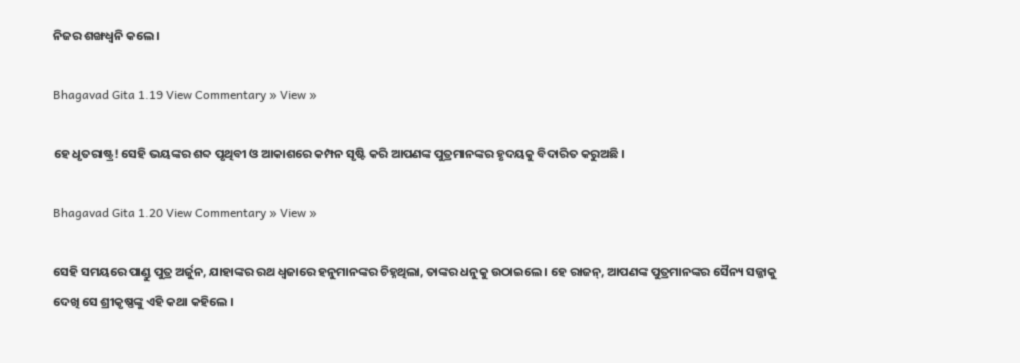ନିଜର ଶଙ୍ଖଧ୍ୱନି କଲେ ।

Bhagavad Gita 1.19 View Commentary » View »

ହେ ଧୃତରାଷ୍ଟ୍ର! ସେହି ଭୟଙ୍କର ଶବ୍ଦ ପୃଥିବୀ ଓ ଆକାଶରେ କମ୍ପନ ସୃଷ୍ଟି କରି ଆପଣଙ୍କ ପୁତ୍ରମାନଙ୍କର ହୃଦୟକୁ ବିଦାରିତ କରୁଅଛି ।

Bhagavad Gita 1.20 View Commentary » View »

ସେହି ସମୟରେ ପାଣ୍ଡୁ ପୁତ୍ର ଅର୍ଜୁନ, ଯାହାଙ୍କର ରଥ ଧ୍ୱଜାରେ ହନୁମାନଙ୍କର ଚିହ୍ନଥିଲା, ତାଙ୍କର ଧନୁକୁ ଉଠାଇଲେ । ହେ ରାଜନ୍‌, ଆପଣଙ୍କ ପୁତ୍ରମାନଙ୍କର ସୈନ୍ୟ ସଜ୍ଜାକୁ ଦେଖି ସେ ଶ୍ରୀକୃଷ୍ଣଙ୍କୁ ଏହି କଥା କହିଲେ ।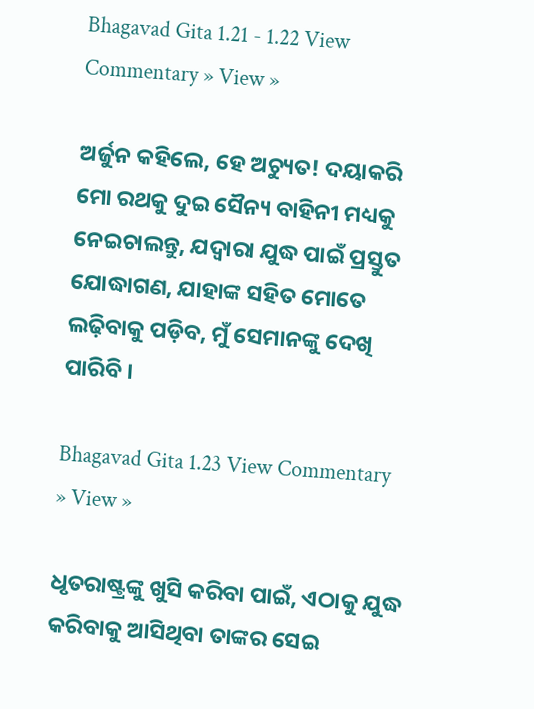Bhagavad Gita 1.21 - 1.22 View Commentary » View »

ଅର୍ଜୁନ କହିଲେ, ହେ ଅଚ୍ୟୁତ! ଦୟାକରି ମୋ ରଥକୁ ଦୁଇ ସୈନ୍ୟ ବାହିନୀ ମଧ୍ୟକୁ ନେଇଚାଲନ୍ତୁ, ଯଦ୍ୱାରା ଯୁଦ୍ଧ ପାଇଁ ପ୍ରସ୍ତୁତ ଯୋଦ୍ଧାଗଣ, ଯାହାଙ୍କ ସହିତ ମୋତେ ଲଢ଼ିବାକୁ ପଡ଼ିବ, ମୁଁ ସେମାନଙ୍କୁ ଦେଖି ପାରିବି ।

Bhagavad Gita 1.23 View Commentary » View »

ଧୃତରାଷ୍ଟ୍ରଙ୍କୁ ଖୁସି କରିବା ପାଇଁ, ଏଠାକୁ ଯୁଦ୍ଧ କରିବାକୁ ଆସିଥିବା ତାଙ୍କର ସେଇ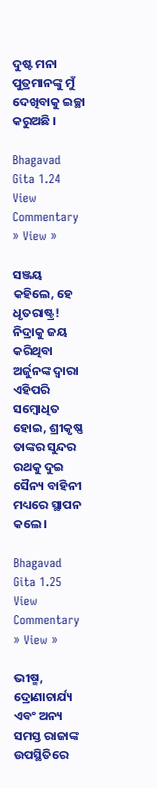ଦୁଷ୍ଟ ମନା ପୁତ୍ରମାନଙ୍କୁ ମୁଁ ଦେଖିବାକୁ ଇଚ୍ଛା କରୁଅଛି ।

Bhagavad Gita 1.24 View Commentary » View »

ସଞ୍ଜୟ କହିଲେ, ହେ ଧୃତରାଷ୍ଟ୍ର! ନିଦ୍ରାକୁ ଜୟ କରିଥିବା ଅର୍ଜୁନଙ୍କ ଦ୍ୱାରା ଏହିପରି ସମ୍ବୋଧିତ ହୋଇ, ଶ୍ରୀକୃଷ୍ଣ ତାଙ୍କର ସୁନ୍ଦର ରଥକୁ ଦୁଇ ସୈନ୍ୟ ବାହିନୀ ମଧ୍ୟରେ ସ୍ଥାପନ କଲେ ।

Bhagavad Gita 1.25 View Commentary » View »

ଭୀଷ୍ମ, ଦ୍ରୋଣାଚାର୍ଯ୍ୟ ଏବଂ ଅନ୍ୟ ସମସ୍ତ ରାଜାଙ୍କ ଉପସ୍ଥିତିରେ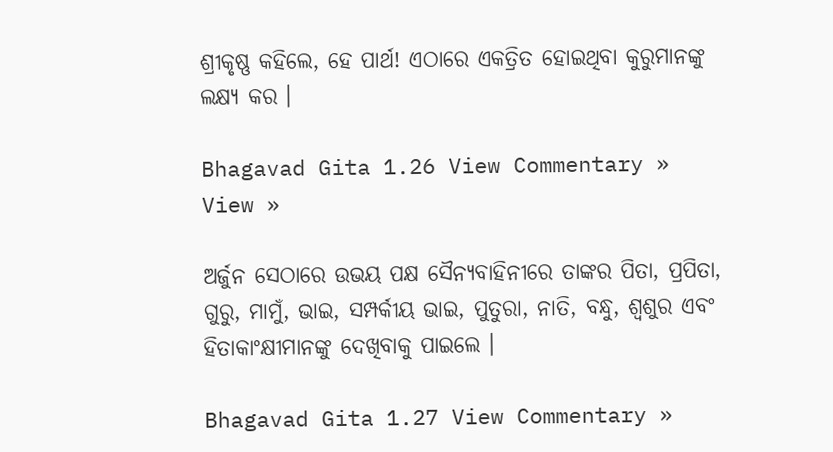ଶ୍ରୀକୃଷ୍ଣ କହିଲେ, ହେ ପାର୍ଥ! ଏଠାରେ ଏକତ୍ରିତ ହୋଇଥିବା କୁରୁମାନଙ୍କୁ ଲକ୍ଷ୍ୟ କର ।

Bhagavad Gita 1.26 View Commentary » View »

ଅର୍ଜୁନ ସେଠାରେ ଉଭୟ ପକ୍ଷ ସୈନ୍ୟବାହିନୀରେ ତାଙ୍କର ପିତା, ପ୍ରପିତା, ଗୁରୁ, ମାମୁଁ, ଭାଇ, ସମ୍ପର୍କୀୟ ଭାଇ, ପୁତୁରା, ନାତି, ବନ୍ଧୁ, ଶ୍ୱଶୁର ଏବଂ ହିତାକାଂକ୍ଷୀମାନଙ୍କୁ ଦେଖିବାକୁ ପାଇଲେ ।

Bhagavad Gita 1.27 View Commentary »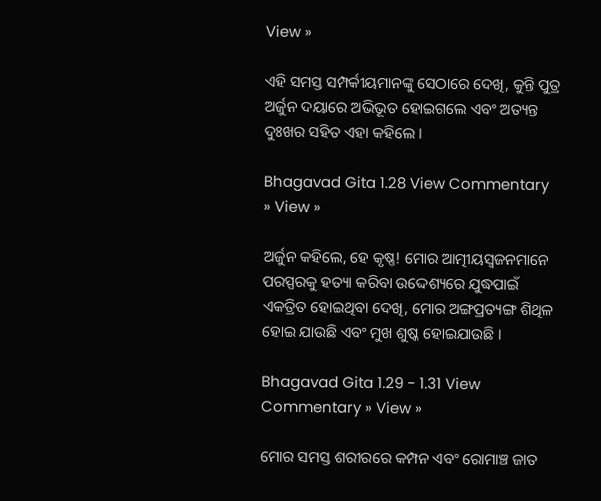View »

ଏହି ସମସ୍ତ ସମ୍ପର୍କୀୟମାନଙ୍କୁ ସେଠାରେ ଦେଖି, କୁନ୍ତି ପୁତ୍ର ଅର୍ଜୁନ ଦୟାରେ ଅଭିଭୂତ ହୋଇଗଲେ ଏବଂ ଅତ୍ୟନ୍ତ ଦୁଃଖର ସହିତ ଏହା କହିଲେ ।

Bhagavad Gita 1.28 View Commentary » View »

ଅର୍ଜୁନ କହିଲେ, ହେ କୃଷ୍ଣ! ମୋର ଆତ୍ମୀୟସ୍ୱଜନମାନେ ପରସ୍ପରକୁ ହତ୍ୟା କରିବା ଉଦ୍ଦେଶ୍ୟରେ ଯୁଦ୍ଧପାଇଁ ଏକତ୍ରିତ ହୋଇଥିବା ଦେଖି, ମୋର ଅଙ୍ଗପ୍ରତ୍ୟଙ୍ଗ ଶିଥିଳ ହୋଇ ଯାଉଛି ଏବଂ ମୁଖ ଶୁଷ୍କ ହୋଇଯାଉଛି ।

Bhagavad Gita 1.29 - 1.31 View Commentary » View »

ମୋର ସମସ୍ତ ଶରୀରରେ କମ୍ପନ ଏବଂ ରୋମାଞ୍ଚ ଜାତ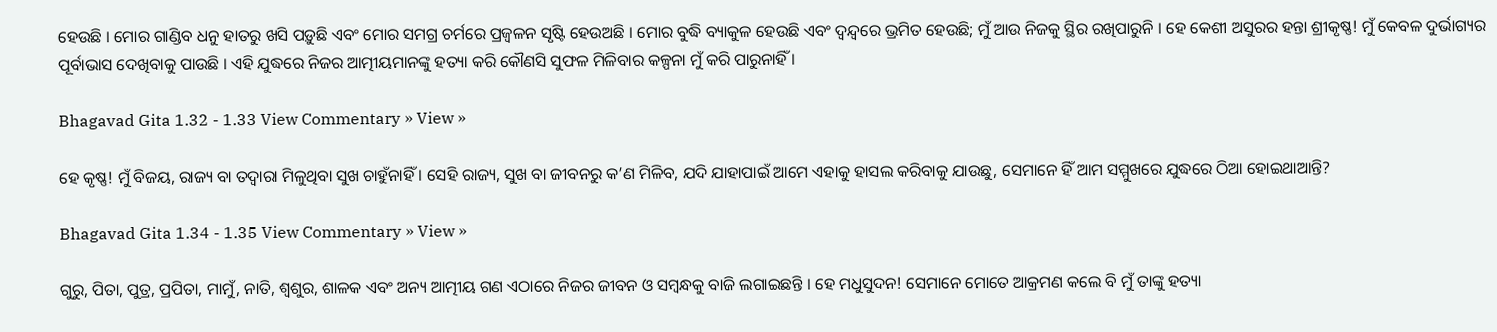ହେଉଛି । ମୋର ଗାଣ୍ଡିବ ଧନୁ ହାତରୁ ଖସି ପଡ଼ୁଛି ଏବଂ ମୋର ସମଗ୍ର ଚର୍ମରେ ପ୍ରଜ୍ୱଳନ ସୃଷ୍ଟି ହେଉଅଛି । ମୋର ବୁଦ୍ଧି ବ୍ୟାକୁଳ ହେଉଛି ଏବଂ ଦ୍ୱନ୍ଦ୍ୱରେ ଭ୍ରମିତ ହେଉଛି; ମୁଁ ଆଉ ନିଜକୁ ସ୍ଥିର ରଖିପାରୁନି । ହେ କେଶୀ ଅସୁରର ହନ୍ତା ଶ୍ରୀକୃଷ୍ଣ! ମୁଁ କେବଳ ଦୁର୍ଭାଗ୍ୟର ପୂର୍ବାଭାସ ଦେଖିବାକୁ ପାଉଛି । ଏହି ଯୁଦ୍ଧରେ ନିଜର ଆତ୍ମୀୟମାନଙ୍କୁ ହତ୍ୟା କରି କୌଣସି ସୁଫଳ ମିଳିବାର କଳ୍ପନା ମୁଁ କରି ପାରୁନାହିଁ ।

Bhagavad Gita 1.32 - 1.33 View Commentary » View »

ହେ କୃଷ୍ଣ! ମୁଁ ବିଜୟ, ରାଜ୍ୟ ବା ତଦ୍ୱାରା ମିଳୁଥିବା ସୁଖ ଚାହୁଁନାହିଁ । ସେହି ରାଜ୍ୟ, ସୁଖ ବା ଜୀବନରୁ କ’ଣ ମିଳିବ, ଯଦି ଯାହାପାଇଁ ଆମେ ଏହାକୁ ହାସଲ କରିବାକୁ ଯାଉଛୁ, ସେମାନେ ହିଁ ଆମ ସମ୍ମୁଖରେ ଯୁଦ୍ଧରେ ଠିଆ ହୋଇଥାଆନ୍ତି?

Bhagavad Gita 1.34 - 1.35 View Commentary » View »

ଗୁରୁ, ପିତା, ପୁତ୍ର, ପ୍ରପିତା, ମାମୁଁ, ନାତି, ଶ୍ୱଶୁର, ଶାଳକ ଏବଂ ଅନ୍ୟ ଆତ୍ମୀୟ ଗଣ ଏଠାରେ ନିଜର ଜୀବନ ଓ ସମ୍ବନ୍ଧକୁ ବାଜି ଲଗାଇଛନ୍ତି । ହେ ମଧୁସୁଦନ! ସେମାନେ ମୋତେ ଆକ୍ରମଣ କଲେ ବି ମୁଁ ତାଙ୍କୁ ହତ୍ୟା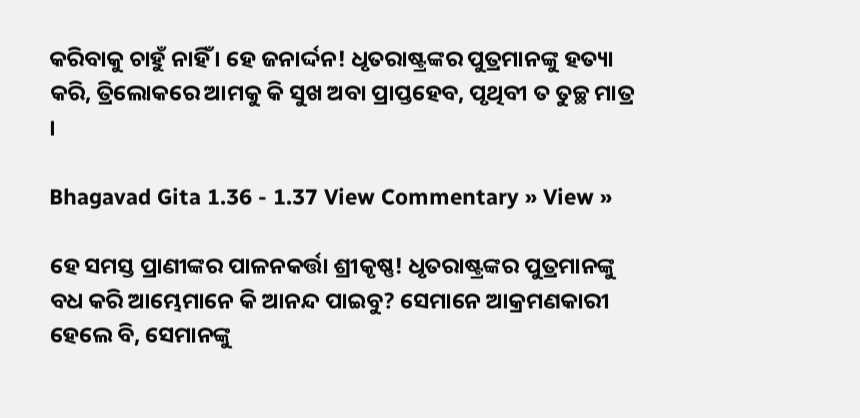କରିବାକୁ ଚାହୁଁ ନାହିଁ । ହେ ଜନାର୍ଦ୍ଦନ! ଧୃତରାଷ୍ଟ୍ରଙ୍କର ପୁତ୍ରମାନଙ୍କୁ ହତ୍ୟା କରି, ତ୍ରିଲୋକରେ ଆମକୁ କି ସୁଖ ଅବା ପ୍ରାପ୍ତହେବ, ପୃଥିବୀ ତ ତୁଚ୍ଛ ମାତ୍ର ।

Bhagavad Gita 1.36 - 1.37 View Commentary » View »

ହେ ସମସ୍ତ ପ୍ରାଣୀଙ୍କର ପାଳନକର୍ତ୍ତା ଶ୍ରୀକୃଷ୍ଣ! ଧୃତରାଷ୍ଟ୍ରଙ୍କର ପୁତ୍ରମାନଙ୍କୁ ବଧ କରି ଆମ୍ଭେମାନେ କି ଆନନ୍ଦ ପାଇବୁ? ସେମାନେ ଆକ୍ରମଣକାରୀ ହେଲେ ବି, ସେମାନଙ୍କୁ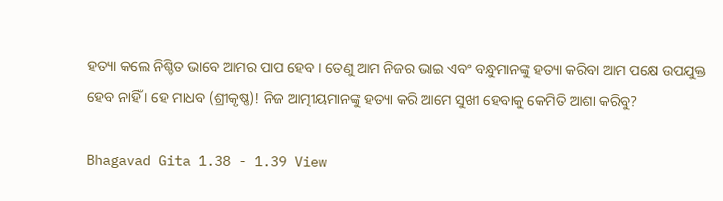ହତ୍ୟା କଲେ ନିଶ୍ଚିତ ଭାବେ ଆମର ପାପ ହେବ । ତେଣୁ ଆମ ନିଜର ଭାଇ ଏବଂ ବନ୍ଧୁମାନଙ୍କୁ ହତ୍ୟା କରିବା ଆମ ପକ୍ଷେ ଉପଯୁକ୍ତ ହେବ ନାହିଁ । ହେ ମାଧବ (ଶ୍ରୀକୃଷ୍ଣ)! ନିଜ ଆତ୍ମୀୟମାନଙ୍କୁ ହତ୍ୟା କରି ଆମେ ସୁଖୀ ହେବାକୁ କେମିତି ଆଶା କରିବୁ?

Bhagavad Gita 1.38 - 1.39 View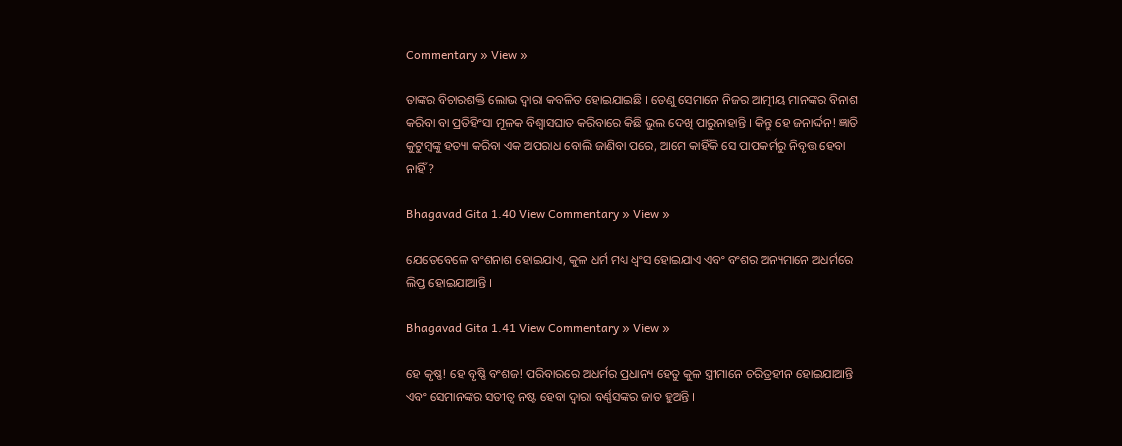Commentary » View »

ତାଙ୍କର ବିଚାରଶକ୍ତି ଲୋଭ ଦ୍ୱାରା କବଳିତ ହୋଇଯାଇଛି । ତେଣୁ ସେମାନେ ନିଜର ଆତ୍ମୀୟ ମାନଙ୍କର ବିନାଶ କରିବା ବା ପ୍ରତିହିଂସା ମୂଳକ ବିଶ୍ୱାସଘାତ କରିବାରେ କିଛି ଭୁଲ ଦେଖି ପାରୁନାହାନ୍ତି । କିନ୍ତୁ ହେ ଜନାର୍ଦ୍ଦନ! ଜ୍ଞାତି କୁଟୁମ୍ବଙ୍କୁ ହତ୍ୟା କରିବା ଏକ ଅପରାଧ ବୋଲି ଜାଣିବା ପରେ, ଆମେ କାହିଁକି ସେ ପାପକର୍ମରୁ ନିବୃତ୍ତ ହେବା ନାହିଁ?

Bhagavad Gita 1.40 View Commentary » View »

ଯେତେବେଳେ ବଂଶନାଶ ହୋଇଯାଏ, କୁଳ ଧର୍ମ ମଧ୍ୟ ଧ୍ୱଂସ ହୋଇଯାଏ ଏବଂ ବଂଶର ଅନ୍ୟମାନେ ଅଧର୍ମରେ ଲିପ୍ତ ହୋଇଯାଆନ୍ତି ।

Bhagavad Gita 1.41 View Commentary » View »

ହେ କୃଷ୍ଣ! ହେ ବୃଷ୍ଣି ବଂଶଜ! ପରିବାରରେ ଅଧର୍ମର ପ୍ରଧାନ୍ୟ ହେତୁ କୁଳ ସ୍ତ୍ରୀମାନେ ଚରିତ୍ରହୀନ ହୋଇଯାଆନ୍ତି ଏବଂ ସେମାନଙ୍କର ସତୀତ୍ୱ ନଷ୍ଟ ହେବା ଦ୍ୱାରା ବର୍ଣ୍ଣସଙ୍କର ଜାତ ହୁଅନ୍ତି ।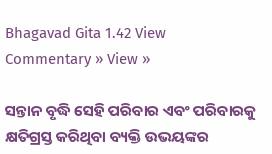Bhagavad Gita 1.42 View Commentary » View »

ସନ୍ତାନ ବୃଦ୍ଧି ସେହି ପରିବାର ଏବଂ ପରିବାରକୁ କ୍ଷତିଗ୍ରସ୍ତ କରିଥିବା ବ୍ୟକ୍ତି ଉଭୟଙ୍କର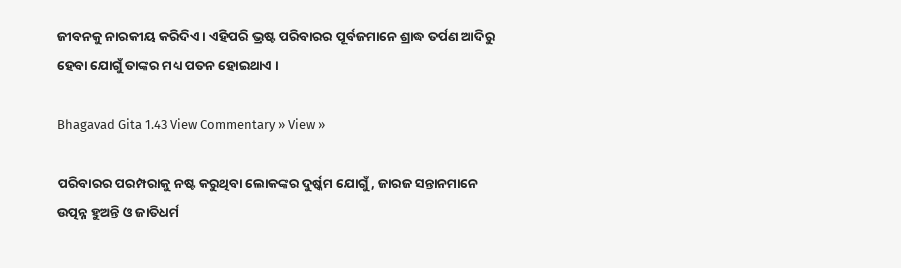ଜୀବନକୁ ନାରକୀୟ କରିଦିଏ । ଏହିପରି ଭ୍ରଷ୍ଟ ପରିବାରର ପୂର୍ବଜମାନେ ଶ୍ରାଦ୍ଧ ତର୍ପଣ ଆଦିରୁ ହେବା ଯୋଗୁଁ ତାଙ୍କର ମଧ୍ୟ ପତନ ହୋଇଥାଏ ।

Bhagavad Gita 1.43 View Commentary » View »

ପରିବାରର ପରମ୍ପରାକୁ ନଷ୍ଟ କରୁଥିବା ଲୋକଙ୍କର ଦୁର୍ଷ୍କମ ଯୋଗୁଁ, ଜାରଜ ସନ୍ତାନମାନେ ଉତ୍ପନ୍ନ ହୁଅନ୍ତି ଓ ଜାତିଧର୍ମ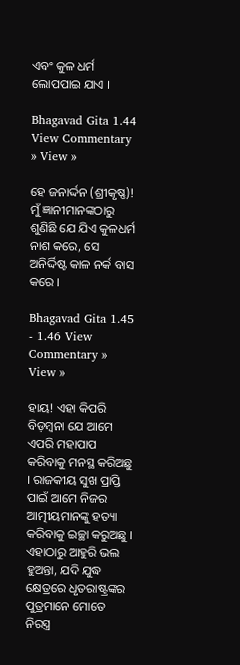ଏବଂ କୁଳ ଧର୍ମ ଲୋପପାଇ ଯାଏ ।

Bhagavad Gita 1.44 View Commentary » View »

ହେ ଜନାର୍ଦ୍ଦନ (ଶ୍ରୀକୃଷ୍ଣ)! ମୁଁ ଜ୍ଞାନୀମାନଙ୍କଠାରୁ ଶୁଣିଛି ଯେ ଯିଏ କୁଳଧର୍ମ ନାଶ କରେ, ସେ ଅନିର୍ଦ୍ଦିଷ୍ଟ କାଳ ନର୍କ ବାସ କରେ ।

Bhagavad Gita 1.45 - 1.46 View Commentary » View »

ହାୟ! ଏହା କିପରି ବିଡ଼ମ୍ବନା ଯେ ଆମେ ଏପରି ମହାପାପ କରିବାକୁ ମନସ୍ଥ କରିଅଛୁ । ରାଜକୀୟ ସୁଖ ପ୍ରାପ୍ତି ପାଇଁ ଆମେ ନିଜର ଆତ୍ମୀୟମାନଙ୍କୁ ହତ୍ୟା କରିବାକୁ ଇଚ୍ଛା କରୁଅଛୁ । ଏହାଠାରୁ ଆହୁରି ଭଲ ହୁଅନ୍ତା, ଯଦି ଯୁଦ୍ଧ କ୍ଷେତ୍ରରେ ଧୃତରାଷ୍ଟ୍ରଙ୍କର ପୁତ୍ରମାନେ ମୋତେ ନିରସ୍ତ୍ର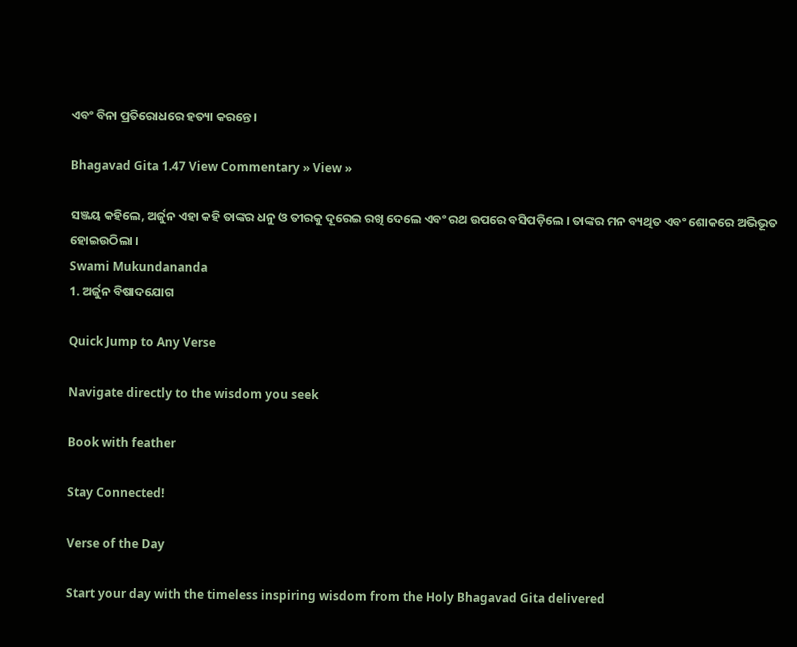ଏବଂ ବିନା ପ୍ରତିରୋଧରେ ହତ୍ୟା କରନ୍ତେ ।

Bhagavad Gita 1.47 View Commentary » View »

ସଞ୍ଜୟ କହିଲେ, ଅର୍ଜୁନ ଏହା କହି ତାଙ୍କର ଧନୁ ଓ ତୀରକୁ ଦୂରେଇ ରଖି ଦେଲେ ଏବଂ ରଥ ଉପରେ ବସିପଡ଼ିଲେ । ତାଙ୍କର ମନ ବ୍ୟଥିତ ଏବଂ ଶୋକରେ ଅଭିଭୂତ ହୋଇଉଠିଲା ।
Swami Mukundananda
1. ଅର୍ଜୁନ ବିଷାଦଯୋଗ

Quick Jump to Any Verse

Navigate directly to the wisdom you seek

Book with feather

Stay Connected!

Verse of the Day

Start your day with the timeless inspiring wisdom from the Holy Bhagavad Gita delivered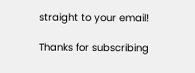straight to your email!

Thanks for subscribing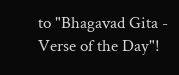to "Bhagavad Gita - Verse of the Day"!